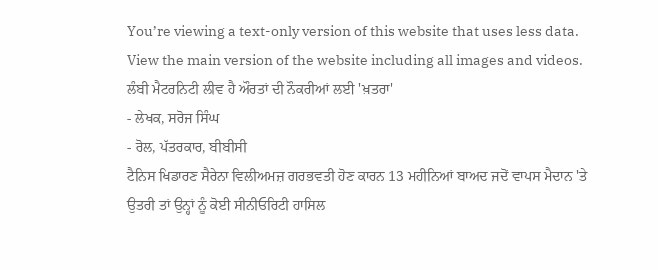You’re viewing a text-only version of this website that uses less data. View the main version of the website including all images and videos.
ਲੰਬੀ ਮੈਟਰਨਿਟੀ ਲੀਵ ਹੈ ਔਰਤਾਂ ਦੀ ਨੌਕਰੀਆਂ ਲਈ 'ਖ਼ਤਰਾ'
- ਲੇਖਕ, ਸਰੋਜ ਸਿੰਘ
- ਰੋਲ, ਪੱਤਰਕਾਰ, ਬੀਬੀਸੀ
ਟੈਨਿਸ ਖਿਡਾਰਣ ਸੈਰੇਨਾ ਵਿਲੀਅਮਜ਼ ਗਰਭਵਤੀ ਹੋਣ ਕਾਰਨ 13 ਮਹੀਨਿਆਂ ਬਾਅਦ ਜਦੋਂ ਵਾਪਸ ਮੈਦਾਨ 'ਤੇ ਉਤਰੀ ਤਾਂ ਉਨ੍ਹਾਂ ਨੂੰ ਕੋਈ ਸੀਨੀਓਰਿਟੀ ਹਾਸਿਲ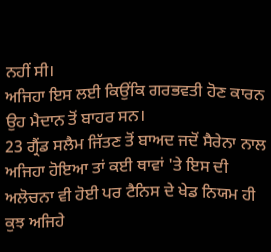ਨਹੀਂ ਸੀ।
ਅਜਿਹਾ ਇਸ ਲਈ ਕਿਉਂਕਿ ਗਰਭਵਤੀ ਹੋਣ ਕਾਰਨ ਉਹ ਮੈਦਾਨ ਤੋਂ ਬਾਹਰ ਸਨ।
23 ਗ੍ਰੈਂਡ ਸਲੈਮ ਜਿੱਤਣ ਤੋਂ ਬਾਅਦ ਜਦੋਂ ਸੈਰੇਨਾ ਨਾਲ ਅਜਿਹਾ ਹੋਇਆ ਤਾਂ ਕਈ ਥਾਵਾਂ 'ਤੇ ਇਸ ਦੀ ਅਲੋਚਨਾ ਵੀ ਹੋਈ ਪਰ ਟੈਨਿਸ ਦੇ ਖੇਡ ਨਿਯਮ ਹੀ ਕੁਝ ਅਜਿਹੇ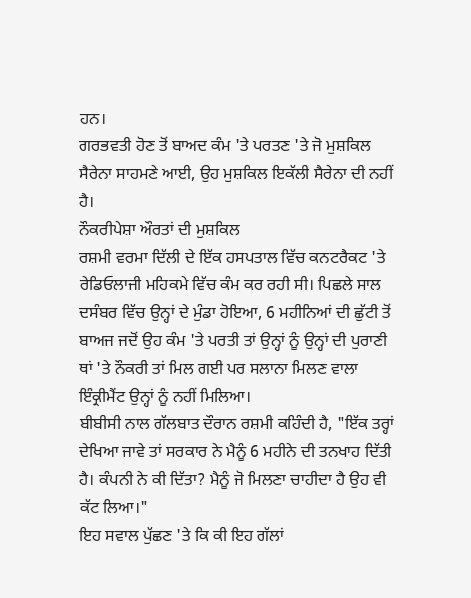ਹਨ।
ਗਰਭਵਤੀ ਹੋਣ ਤੋਂ ਬਾਅਦ ਕੰਮ 'ਤੇ ਪਰਤਣ 'ਤੇ ਜੋ ਮੁਸ਼ਕਿਲ ਸੈਰੇਨਾ ਸਾਹਮਣੇ ਆਈ, ਉਹ ਮੁਸ਼ਕਿਲ ਇਕੱਲੀ ਸੈਰੇਨਾ ਦੀ ਨਹੀਂ ਹੈ।
ਨੌਕਰੀਪੇਸ਼ਾ ਔਰਤਾਂ ਦੀ ਮੁਸ਼ਕਿਲ
ਰਸ਼ਮੀ ਵਰਮਾ ਦਿੱਲੀ ਦੇ ਇੱਕ ਹਸਪਤਾਲ ਵਿੱਚ ਕਨਟਰੈਕਟ 'ਤੇ ਰੇਡਿਓਲਾਜੀ ਮਹਿਕਮੇ ਵਿੱਚ ਕੰਮ ਕਰ ਰਹੀ ਸੀ। ਪਿਛਲੇ ਸਾਲ ਦਸੰਬਰ ਵਿੱਚ ਉਨ੍ਹਾਂ ਦੇ ਮੁੰਡਾ ਹੋਇਆ, 6 ਮਹੀਨਿਆਂ ਦੀ ਛੁੱਟੀ ਤੋਂ ਬਾਅਜ ਜਦੋਂ ਉਹ ਕੰਮ 'ਤੇ ਪਰਤੀ ਤਾਂ ਉਨ੍ਹਾਂ ਨੂੰ ਉਨ੍ਹਾਂ ਦੀ ਪੁਰਾਣੀ ਥਾਂ 'ਤੇ ਨੌਕਰੀ ਤਾਂ ਮਿਲ ਗਈ ਪਰ ਸਲਾਨਾ ਮਿਲਣ ਵਾਲਾ ਇੰਕ੍ਰੀਮੈਂਟ ਉਨ੍ਹਾਂ ਨੂੰ ਨਹੀਂ ਮਿਲਿਆ।
ਬੀਬੀਸੀ ਨਾਲ ਗੱਲਬਾਤ ਦੌਰਾਨ ਰਸ਼ਮੀ ਕਹਿੰਦੀ ਹੈ, "ਇੱਕ ਤਰ੍ਹਾਂ ਦੇਖਿਆ ਜਾਵੇ ਤਾਂ ਸਰਕਾਰ ਨੇ ਮੈਨੂੰ 6 ਮਹੀਨੇ ਦੀ ਤਨਖਾਹ ਦਿੱਤੀ ਹੈ। ਕੰਪਨੀ ਨੇ ਕੀ ਦਿੱਤਾ? ਮੈਨੂੰ ਜੋ ਮਿਲਣਾ ਚਾਹੀਦਾ ਹੈ ਉਹ ਵੀ ਕੱਟ ਲਿਆ।"
ਇਹ ਸਵਾਲ ਪੁੱਛਣ 'ਤੇ ਕਿ ਕੀ ਇਹ ਗੱਲਾਂ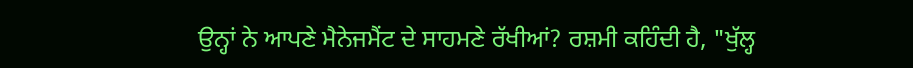ਉਨ੍ਹਾਂ ਨੇ ਆਪਣੇ ਮੈਨੇਜਮੈਂਟ ਦੇ ਸਾਹਮਣੇ ਰੱਖੀਆਂ? ਰਸ਼ਮੀ ਕਹਿੰਦੀ ਹੈ, "ਖੁੱਲ੍ਹ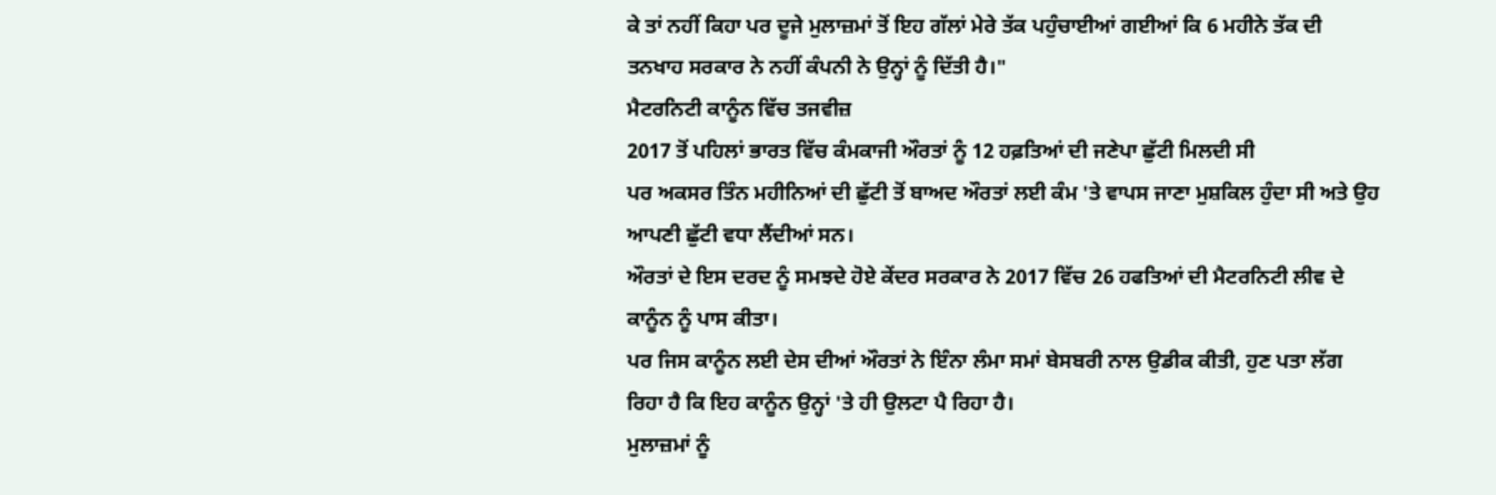ਕੇ ਤਾਂ ਨਹੀਂ ਕਿਹਾ ਪਰ ਦੂਜੇ ਮੁਲਾਜ਼ਮਾਂ ਤੋਂ ਇਹ ਗੱਲਾਂ ਮੇਰੇ ਤੱਕ ਪਹੁੰਚਾਈਆਂ ਗਈਆਂ ਕਿ 6 ਮਹੀਨੇ ਤੱਕ ਦੀ ਤਨਖਾਹ ਸਰਕਾਰ ਨੇ ਨਹੀਂ ਕੰਪਨੀ ਨੇ ਉਨ੍ਹਾਂ ਨੂੰ ਦਿੱਤੀ ਹੈ।"
ਮੈਟਰਨਿਟੀ ਕਾਨੂੰਨ ਵਿੱਚ ਤਜਵੀਜ਼
2017 ਤੋਂ ਪਹਿਲਾਂ ਭਾਰਤ ਵਿੱਚ ਕੰਮਕਾਜੀ ਔਰਤਾਂ ਨੂੰ 12 ਹਫ਼ਤਿਆਂ ਦੀ ਜਣੇਪਾ ਛੁੱਟੀ ਮਿਲਦੀ ਸੀ
ਪਰ ਅਕਸਰ ਤਿੰਨ ਮਹੀਨਿਆਂ ਦੀ ਛੁੱਟੀ ਤੋਂ ਬਾਅਦ ਔਰਤਾਂ ਲਈ ਕੰਮ 'ਤੇ ਵਾਪਸ ਜਾਣਾ ਮੁਸ਼ਕਿਲ ਹੁੰਦਾ ਸੀ ਅਤੇ ਉਹ ਆਪਣੀ ਛੁੱਟੀ ਵਧਾ ਲੈਂਦੀਆਂ ਸਨ।
ਔਰਤਾਂ ਦੇ ਇਸ ਦਰਦ ਨੂੰ ਸਮਝਦੇ ਹੋਏ ਕੇਂਦਰ ਸਰਕਾਰ ਨੇ 2017 ਵਿੱਚ 26 ਹਫਤਿਆਂ ਦੀ ਮੈਟਰਨਿਟੀ ਲੀਵ ਦੇ ਕਾਨੂੰਨ ਨੂੰ ਪਾਸ ਕੀਤਾ।
ਪਰ ਜਿਸ ਕਾਨੂੰਨ ਲਈ ਦੇਸ ਦੀਆਂ ਔਰਤਾਂ ਨੇ ਇੰਨਾ ਲੰਮਾ ਸਮਾਂ ਬੇਸਬਰੀ ਨਾਲ ਉਡੀਕ ਕੀਤੀ, ਹੁਣ ਪਤਾ ਲੱਗ ਰਿਹਾ ਹੈ ਕਿ ਇਹ ਕਾਨੂੰਨ ਉਨ੍ਹਾਂ 'ਤੇ ਹੀ ਉਲਟਾ ਪੈ ਰਿਹਾ ਹੈ।
ਮੁਲਾਜ਼ਮਾਂ ਨੂੰ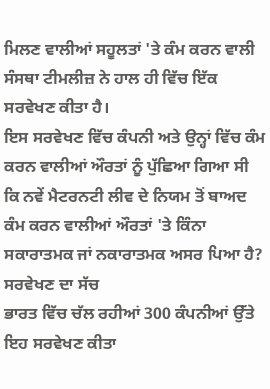ਮਿਲਣ ਵਾਲੀਆਂ ਸਹੂਲਤਾਂ 'ਤੇ ਕੰਮ ਕਰਨ ਵਾਲੀ ਸੰਸਥਾ ਟੀਮਲੀਜ਼ ਨੇ ਹਾਲ ਹੀ ਵਿੱਚ ਇੱਕ ਸਰਵੇਖਣ ਕੀਤਾ ਹੈ।
ਇਸ ਸਰਵੇਖਣ ਵਿੱਚ ਕੰਪਨੀ ਅਤੇ ਉਨ੍ਹਾਂ ਵਿੱਚ ਕੰਮ ਕਰਨ ਵਾਲੀਆਂ ਔਰਤਾਂ ਨੂੰ ਪੁੱਛਿਆ ਗਿਆ ਸੀ ਕਿ ਨਵੇਂ ਮੈਟਰਨਟੀ ਲੀਵ ਦੇ ਨਿਯਮ ਤੋਂ ਬਾਅਦ ਕੰਮ ਕਰਨ ਵਾਲੀਆਂ ਔਰਤਾਂ 'ਤੇ ਕਿੰਨਾ ਸਕਾਰਾਤਮਕ ਜਾਂ ਨਕਾਰਾਤਮਕ ਅਸਰ ਪਿਆ ਹੈ?
ਸਰਵੇਖਣ ਦਾ ਸੱਚ
ਭਾਰਤ ਵਿੱਚ ਚੱਲ ਰਹੀਆਂ 300 ਕੰਪਨੀਆਂ ਉੱਤੇ ਇਹ ਸਰਵੇਖਣ ਕੀਤਾ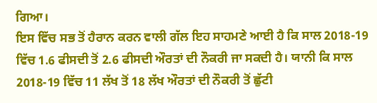ਗਿਆ।
ਇਸ ਵਿੱਚ ਸਭ ਤੋਂ ਹੈਰਾਨ ਕਰਨ ਵਾਲੀ ਗੱਲ ਇਹ ਸਾਹਮਣੇ ਆਈ ਹੈ ਕਿ ਸਾਲ 2018-19 ਵਿੱਚ 1.6 ਫੀਸਦੀ ਤੋਂ 2.6 ਫੀਸਦੀ ਔਰਤਾਂ ਦੀ ਨੌਕਰੀ ਜਾ ਸਕਦੀ ਹੈ। ਯਾਨੀ ਕਿ ਸਾਲ 2018-19 ਵਿੱਚ 11 ਲੱਖ ਤੋਂ 18 ਲੱਖ ਔਰਤਾਂ ਦੀ ਨੌਕਰੀ ਤੋਂ ਛੁੱਟੀ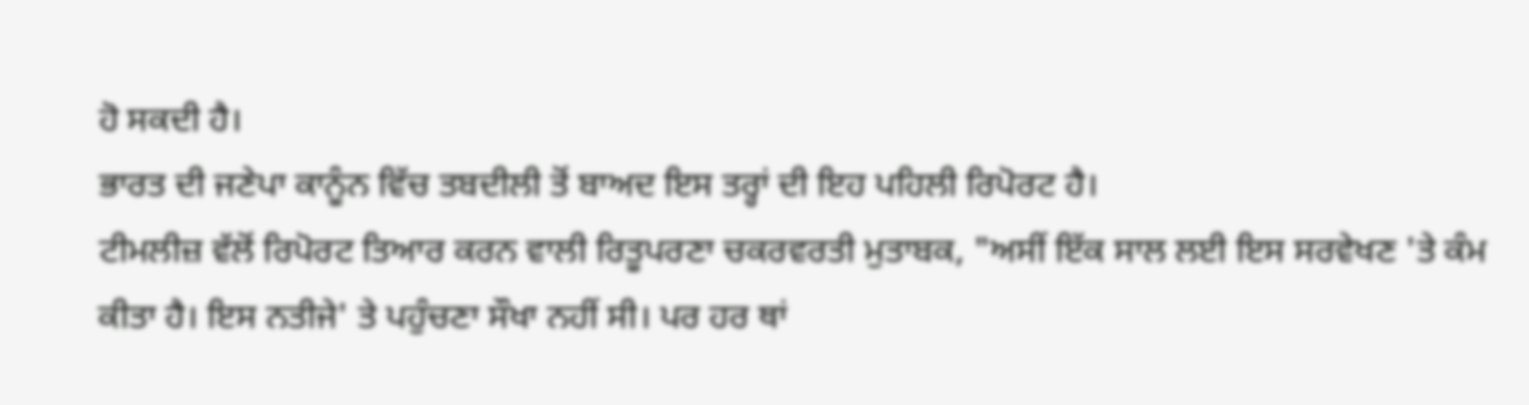ਹੋ ਸਕਦੀ ਹੈ।
ਭਾਰਤ ਦੀ ਜਣੇਪਾ ਕਾਨੂੰਨ ਵਿੱਚ ਤਬਦੀਲੀ ਤੋਂ ਬਾਅਦ ਇਸ ਤਰ੍ਹਾਂ ਦੀ ਇਹ ਪਹਿਲੀ ਰਿਪੋਰਟ ਹੈ।
ਟੀਮਲੀਜ਼ ਵੱਲੋਂ ਰਿਪੋਰਟ ਤਿਆਰ ਕਰਨ ਵਾਲੀ ਰਿਤੂਪਰਣਾ ਚਕਰਵਰਤੀ ਮੁਤਾਬਕ, "ਅਸੀਂ ਇੱਕ ਸਾਲ ਲਈ ਇਸ ਸਰਵੇਖਣ 'ਤੇ ਕੰਮ ਕੀਤਾ ਹੈ। ਇਸ ਨਤੀਜੇ' ਤੇ ਪਹੁੰਚਣਾ ਸੌਖਾ ਨਹੀਂ ਸੀ। ਪਰ ਹਰ ਥਾਂ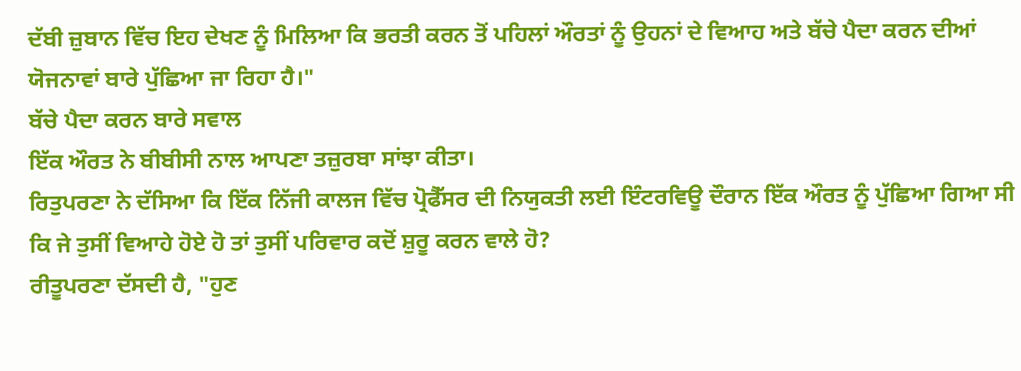ਦੱਬੀ ਜ਼ੁਬਾਨ ਵਿੱਚ ਇਹ ਦੇਖਣ ਨੂੰ ਮਿਲਿਆ ਕਿ ਭਰਤੀ ਕਰਨ ਤੋਂ ਪਹਿਲਾਂ ਔਰਤਾਂ ਨੂੰ ਉਹਨਾਂ ਦੇ ਵਿਆਹ ਅਤੇ ਬੱਚੇ ਪੈਦਾ ਕਰਨ ਦੀਆਂ ਯੋਜਨਾਵਾਂ ਬਾਰੇ ਪੁੱਛਿਆ ਜਾ ਰਿਹਾ ਹੈ।"
ਬੱਚੇ ਪੈਦਾ ਕਰਨ ਬਾਰੇ ਸਵਾਲ
ਇੱਕ ਔਰਤ ਨੇ ਬੀਬੀਸੀ ਨਾਲ ਆਪਣਾ ਤਜ਼ੁਰਬਾ ਸਾਂਝਾ ਕੀਤਾ।
ਰਿਤੁਪਰਣਾ ਨੇ ਦੱਸਿਆ ਕਿ ਇੱਕ ਨਿੱਜੀ ਕਾਲਜ ਵਿੱਚ ਪ੍ਰੋਫੈੱਸਰ ਦੀ ਨਿਯੁਕਤੀ ਲਈ ਇੰਟਰਵਿਊ ਦੌਰਾਨ ਇੱਕ ਔਰਤ ਨੂੰ ਪੁੱਛਿਆ ਗਿਆ ਸੀ ਕਿ ਜੇ ਤੁਸੀਂ ਵਿਆਹੇ ਹੋਏ ਹੋ ਤਾਂ ਤੁਸੀਂ ਪਰਿਵਾਰ ਕਦੋਂ ਸ਼ੁਰੂ ਕਰਨ ਵਾਲੇ ਹੋ?
ਰੀਤੂਪਰਣਾ ਦੱਸਦੀ ਹੈ, "ਹੁਣ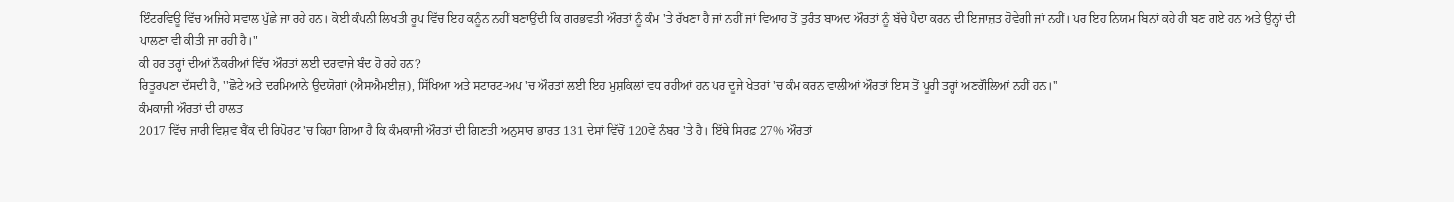ਇੰਟਰਵਿਊ ਵਿੱਚ ਅਜਿਹੇ ਸਵਾਲ ਪੁੱਛੇ ਜਾ ਰਹੇ ਹਨ। ਕੋਈ ਕੰਪਨੀ ਲਿਖਤੀ ਰੂਪ ਵਿੱਚ ਇਹ ਕਨੂੰਨ ਨਹੀਂ ਬਣਾਉਂਦੀ ਕਿ ਗਰਭਵਤੀ ਔਰਤਾਂ ਨੂੰ ਕੰਮ 'ਤੇ ਰੱਖਣਾ ਹੈ ਜਾਂ ਨਹੀਂ ਜਾਂ ਵਿਆਹ ਤੋਂ ਤੁਰੰਤ ਬਾਅਦ ਔਰਤਾਂ ਨੂੰ ਬੱਚੇ ਪੈਦਾ ਕਰਨ ਦੀ ਇਜਾਜ਼ਤ ਹੋਵੇਗੀ ਜਾਂ ਨਹੀਂ। ਪਰ ਇਹ ਨਿਯਮ ਬਿਨਾਂ ਕਹੇ ਹੀ ਬਣ ਗਏ ਹਨ ਅਤੇ ਉਨ੍ਹਾਂ ਦੀ ਪਾਲਣਾ ਵੀ ਕੀਤੀ ਜਾ ਰਹੀ ਹੈ।"
ਕੀ ਹਰ ਤਰ੍ਹਾਂ ਦੀਆਂ ਨੌਕਰੀਆਂ ਵਿੱਚ ਔਰਤਾਂ ਲਈ ਦਰਵਾਜੇ ਬੰਦ ਹੋ ਰਹੇ ਹਨ?
ਰਿਤੂਰਪਣਾ ਦੱਸਦੀ ਹੈ, ''ਛੋਟੇ ਅਤੇ ਦਰਮਿਆਨੇ ਉਦਯੋਗਾਂ (ਐਸਐਮਈਜ਼), ਸਿੱਖਿਆ ਅਤੇ ਸਟਾਰਟ-ਅਪ 'ਚ ਔਰਤਾਂ ਲਈ ਇਹ ਮੁਸ਼ਕਿਲਾਂ ਵਧ ਰਹੀਆਂ ਹਨ ਪਰ ਦੂਜੇ ਖੇਤਰਾਂ 'ਚ ਕੰਮ ਕਰਨ ਵਾਲੀਆਂ ਔਰਤਾਂ ਇਸ ਤੋਂ ਪੂਰੀ ਤਰ੍ਹਾਂ ਅਣਗੌਲਿਆਂ ਨਹੀਂ ਹਨ।''
ਕੰਮਕਾਜੀ ਔਰਤਾਂ ਦੀ ਹਾਲਤ
2017 ਵਿੱਚ ਜਾਰੀ ਵਿਸ਼ਵ ਬੈਂਕ ਦੀ ਰਿਪੋਰਟ 'ਚ ਕਿਹਾ ਗਿਆ ਹੈ ਕਿ ਕੰਮਕਾਜੀ ਔਰਤਾਂ ਦੀ ਗਿਣਤੀ ਅਨੁਸਾਰ ਭਾਰਤ 131 ਦੇਸਾਂ ਵਿੱਚੋਂ 120ਵੇਂ ਨੰਬਰ 'ਤੇ ਹੈ। ਇੱਥੇ ਸਿਰਫ਼ 27% ਔਰਤਾਂ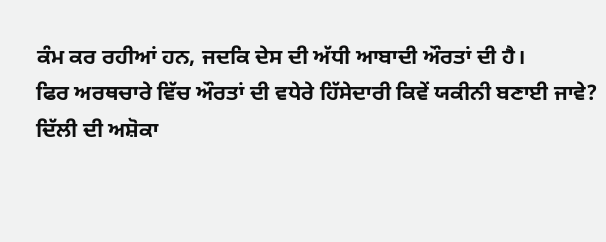ਕੰਮ ਕਰ ਰਹੀਆਂ ਹਨ, ਜਦਕਿ ਦੇਸ ਦੀ ਅੱਧੀ ਆਬਾਦੀ ਔਰਤਾਂ ਦੀ ਹੈ।
ਫਿਰ ਅਰਥਚਾਰੇ ਵਿੱਚ ਔਰਤਾਂ ਦੀ ਵਧੇਰੇ ਹਿੱਸੇਦਾਰੀ ਕਿਵੇਂ ਯਕੀਨੀ ਬਣਾਈ ਜਾਵੇ?
ਦਿੱਲੀ ਦੀ ਅਸ਼ੋਕਾ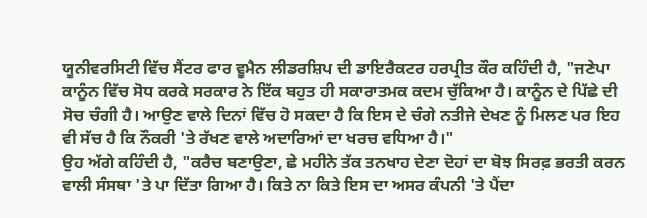ਯੂਨੀਵਰਸਿਟੀ ਵਿੱਚ ਸੈਂਟਰ ਫਾਰ ਵੂਮੈਨ ਲੀਡਰਸ਼ਿਪ ਦੀ ਡਾਇਰੈਕਟਰ ਹਰਪ੍ਰੀਤ ਕੌਰ ਕਹਿੰਦੀ ਹੈ, "ਜਣੇਪਾ ਕਾਨੂੰਨ ਵਿੱਚ ਸੋਧ ਕਰਕੇ ਸਰਕਾਰ ਨੇ ਇੱਕ ਬਹੁਤ ਹੀ ਸਕਾਰਾਤਮਕ ਕਦਮ ਚੁੱਕਿਆ ਹੈ। ਕਾਨੂੰਨ ਦੇ ਪਿੱਛੇ ਦੀ ਸੋਚ ਚੰਗੀ ਹੈ। ਆਉਣ ਵਾਲੇ ਦਿਨਾਂ ਵਿੱਚ ਹੋ ਸਕਦਾ ਹੈ ਕਿ ਇਸ ਦੇ ਚੰਗੇ ਨਤੀਜੇ ਦੇਖਣ ਨੂੰ ਮਿਲਣ ਪਰ ਇਹ ਵੀ ਸੱਚ ਹੈ ਕਿ ਨੌਕਰੀ 'ਤੇ ਰੱਖਣ ਵਾਲੇ ਅਦਾਰਿਆਂ ਦਾ ਖਰਚ ਵਧਿਆ ਹੈ।"
ਉਹ ਅੱਗੇ ਕਹਿੰਦੀ ਹੈ, "ਕਰੈਚ ਬਣਾਉਣਾ, ਛੇ ਮਹੀਨੇ ਤੱਕ ਤਨਖਾਹ ਦੇਣਾ ਦੋਹਾਂ ਦਾ ਬੋਝ ਸਿਰਫ਼ ਭਰਤੀ ਕਰਨ ਵਾਲੀ ਸੰਸਥਾ 'ਤੇ ਪਾ ਦਿੱਤਾ ਗਿਆ ਹੈ। ਕਿਤੇ ਨਾ ਕਿਤੇ ਇਸ ਦਾ ਅਸਰ ਕੰਪਨੀ 'ਤੇ ਪੈਂਦਾ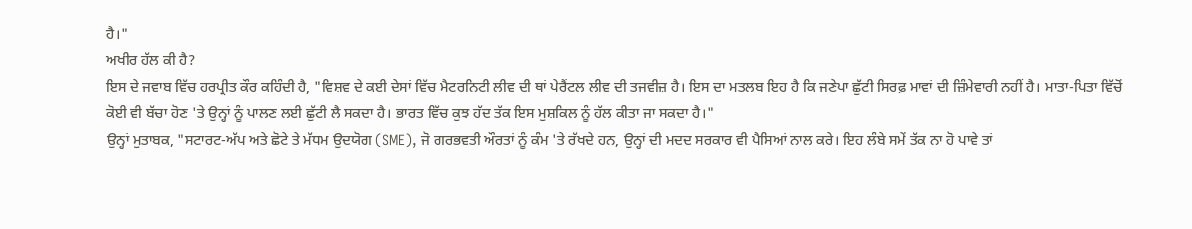ਹੈ।"
ਅਖੀਰ ਹੱਲ ਕੀ ਹੈ?
ਇਸ ਦੇ ਜਵਾਬ ਵਿੱਚ ਹਰਪ੍ਰੀਤ ਕੌਰ ਕਹਿੰਦੀ ਹੈ, "ਵਿਸ਼ਵ ਦੇ ਕਈ ਦੇਸਾਂ ਵਿੱਚ ਮੈਟਰਨਿਟੀ ਲੀਵ ਦੀ ਥਾਂ ਪੇਰੈਂਟਲ ਲੀਵ ਦੀ ਤਜਵੀਜ਼ ਹੈ। ਇਸ ਦਾ ਮਤਲਬ ਇਹ ਹੈ ਕਿ ਜਣੇਪਾ ਛੁੱਟੀ ਸਿਰਫ਼ ਮਾਵਾਂ ਦੀ ਜ਼ਿੰਮੇਵਾਰੀ ਨਹੀਂ ਹੈ। ਮਾਤਾ-ਪਿਤਾ ਵਿੱਚੋਂ ਕੋਈ ਵੀ ਬੱਚਾ ਹੋਣ 'ਤੇ ਉਨ੍ਹਾਂ ਨੂੰ ਪਾਲਣ ਲਈ ਛੁੱਟੀ ਲੈ ਸਕਦਾ ਹੈ। ਭਾਰਤ ਵਿੱਚ ਕੁਝ ਹੱਦ ਤੱਕ ਇਸ ਮੁਸ਼ਕਿਲ ਨੂੰ ਹੱਲ ਕੀਤਾ ਜਾ ਸਕਦਾ ਹੈ।"
ਉਨ੍ਹਾਂ ਮੁਤਾਬਕ, "ਸਟਾਰਟ-ਅੱਪ ਅਤੇ ਛੋਟੇ ਤੇ ਮੱਧਮ ਉਦਯੋਗ (SME), ਜੋ ਗਰਭਵਤੀ ਔਰਤਾਂ ਨੂੰ ਕੰਮ 'ਤੇ ਰੱਖਦੇ ਹਨ, ਉਨ੍ਹਾਂ ਦੀ ਮਦਦ ਸਰਕਾਰ ਵੀ ਪੈਸਿਆਂ ਨਾਲ ਕਰੇ। ਇਹ ਲੰਬੇ ਸਮੇਂ ਤੱਕ ਨਾ ਹੋ ਪਾਵੇ ਤਾਂ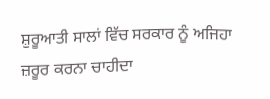ਸ਼ੁਰੂਆਤੀ ਸਾਲਾਂ ਵਿੱਚ ਸਰਕਾਰ ਨੂੰ ਅਜਿਹਾ ਜ਼ਰੂਰ ਕਰਨਾ ਚਾਹੀਦਾ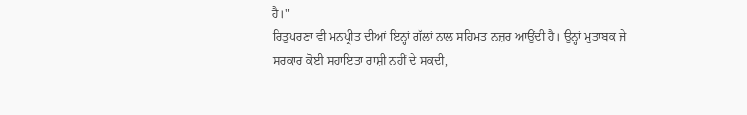ਹੈ।"
ਰਿਤੁਪਰਣਾ ਵੀ ਮਨਪ੍ਰੀਤ ਦੀਆਂ ਇਨ੍ਹਾਂ ਗੱਲਾਂ ਨਾਲ ਸਹਿਮਤ ਨਜ਼ਰ ਆਉਂਦੀ ਹੈ। ਉਨ੍ਹਾਂ ਮੁਤਾਬਕ ਜੇ ਸਰਕਾਰ ਕੋਈ ਸਹਾਇਤਾ ਰਾਸ਼ੀ ਨਹੀਂ ਦੇ ਸਕਦੀ,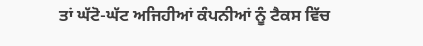ਤਾਂ ਘੱਟੋ-ਘੱਟ ਅਜਿਹੀਆਂ ਕੰਪਨੀਆਂ ਨੂੰ ਟੈਕਸ ਵਿੱਚ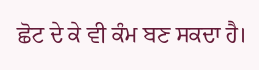ਛੋਟ ਦੇ ਕੇ ਵੀ ਕੰਮ ਬਣ ਸਕਦਾ ਹੈ।